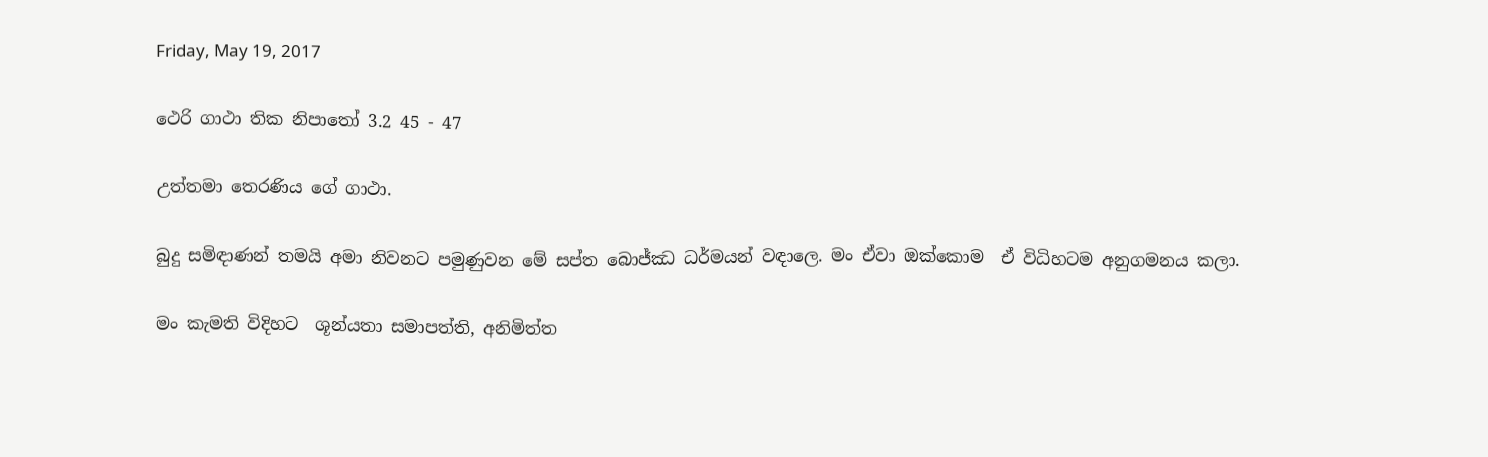Friday, May 19, 2017

ථෙරි ගාථා තික නිපාතෝ 3.2 45 - 47

උත්තමා තෙරණිය ගේ ගාථා.

බුදු සමිඳාණන් තමයි අමා නිවනට පමුණුවන මේ සප්ත බොජ්ඣ ධර්මයන් වඳාලෙ. මං ඒවා ඔක්කොම  ඒ විධිහටම අනුගමනය කලා.

මං කැමති විදිහට  ශූන්යතා සමාපත්ති, අනිමිත්ත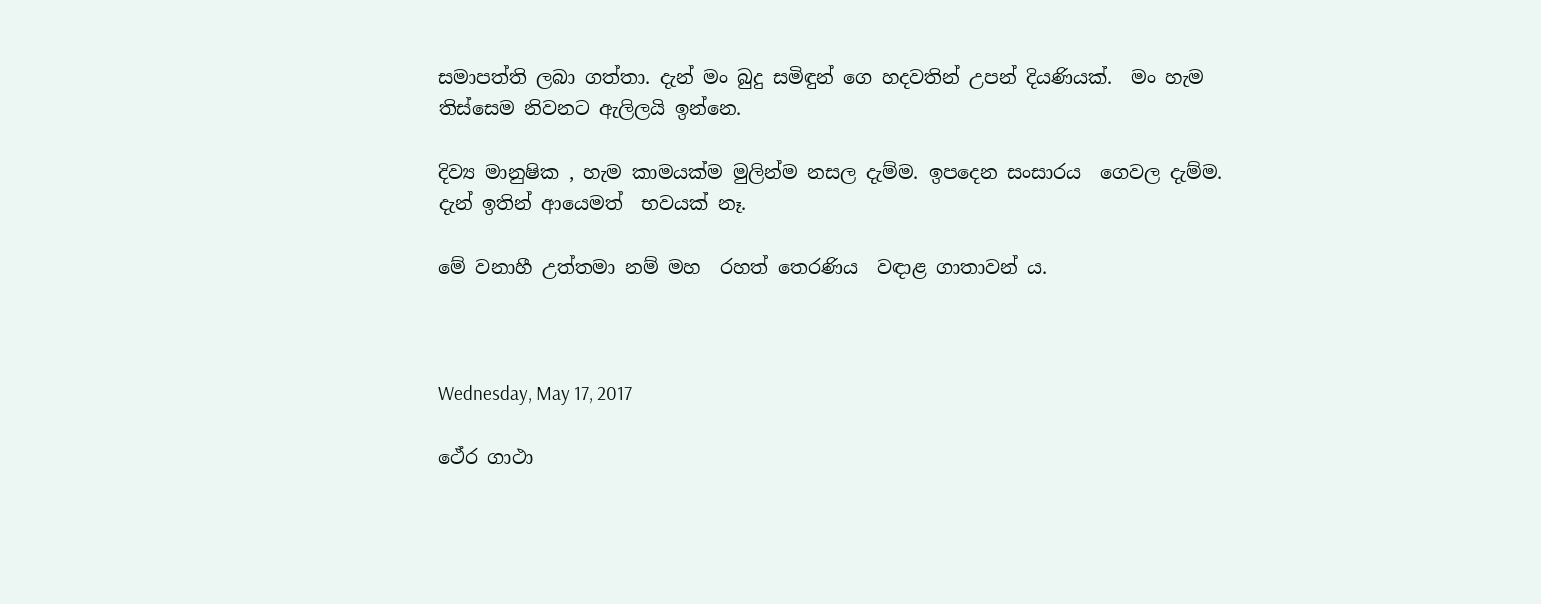සමාපත්ති ලබා ගත්තා. දැන් මං බුදු සමිඳුන් ගෙ හදවතින් උපන් දියණියක්.  මං හැම තිස්සෙම නිවනට ඇලිලයි ඉන්නෙ.

දිව්‍ය මානුෂික , හැම කාමයක්ම මුලින්ම නසල දැම්ම. ඉපදෙන සංසාරය  ගෙවල දැම්ම.  දැන් ඉතින් ආයෙමත්  භවයක් නෑ.

මේ වනාහී උත්තමා නම් මහ  රහත් තෙරණිය  වඳාළ ගාතාවන් ය.



Wednesday, May 17, 2017

ථේර ගාථා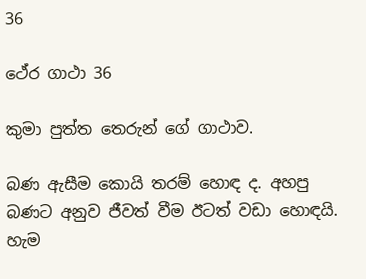36

ථේර ගාථා 36

කුමා පුත්ත තෙරුන් ගේ ගාථාව.

බණ ඇසීම කොයි තරම් හොඳ ද. අහපු බණට අනුව ජීවත් වීම ඊටත් වඩා හොඳයි. හැම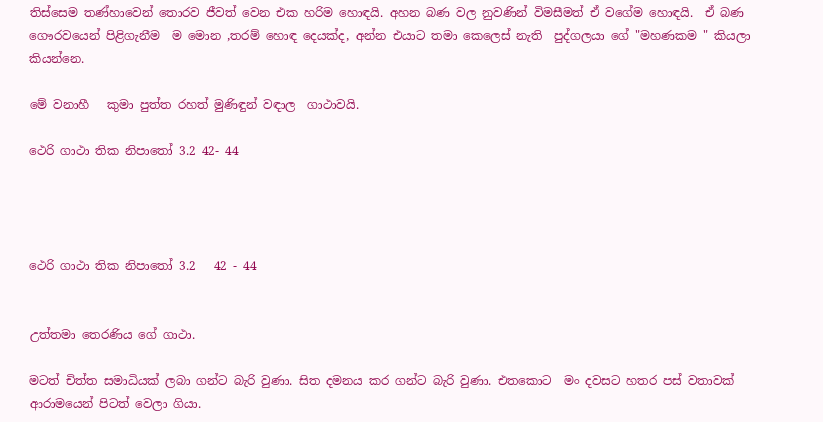තිස්සෙම තණ්හාවෙන් තොරව ජීවත් වෙන එක හරිම හොඳයි. අහන බණ වල නුවණින් විමසීමත් ඒ වගේම හොඳයි.  ඒ බණ ගෞරවයෙන් පිළිගැනීම  ම මොන ,තරම් හොඳ දෙයක්ද, අන්න එයාට තමා කෙලෙස් නැති  පුද්ගලයා ගේ "මහණකම " කියලා කියන්නෙ.

මේ වනාහී   කුමා පුත්ත රහත් මුණිඳුන් වඳාල  ගාථාවයි.

ථෙරි ගාථා තික නිපාතෝ 3.2 42- 44




ථෙරි ගාථා තික නිපාතෝ 3.2   42 - 44


උත්තමා තෙරණිය ගේ ගාථා.

මටත් චිත්ත සමාධියක් ලබා ගන්ට බැරි වුණා. සිත දමනය කර ගන්ට බැරි වුණා. එතකොට  මං දවසට හතර පස් වතාවක් ආරාමයෙන් පිටත් වෙලා ගියා.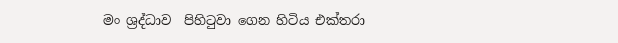මං ශ්‍රද්ධාව  පිහිටුවා ගෙන හිටිය එක්තරා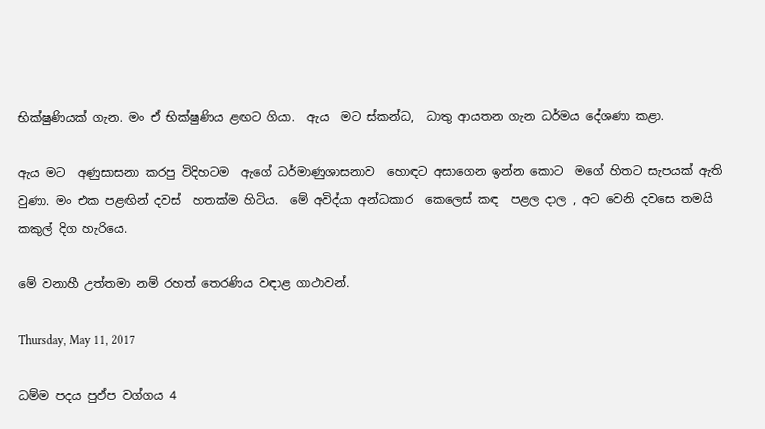භික්ෂුණියක් ගැන. මං ඒ භික්ෂුණිය ළඟට ගියා.  ඇය  මට ස්කන්ධ,  ධාතු ආයතන ගැන ධර්මය දේශණා කළා.

ඇය මට  අණුසාසනා කරපු විදිහටම  ඇගේ ධර්මාණුශාසනාව  හොඳට අසාගෙන ඉන්න කොට  මගේ හිතට සැපයක් ඇති වුණා. මං එක පළඟින් දවස්  හතක්ම හිටිය.  මේ අවිද්යා අන්ධකාර  කෙලෙස් කඳ  පළල දාල , අට වෙනි දවසෙ තමයි කකුල් දිග හැරියෙ.

මේ වනාහී උත්තමා නම් රහත් තෙරණිය වඳාළ ගාථාවන්.

Thursday, May 11, 2017

ධම්ම පදය පුඵ්ප වග්ගය 4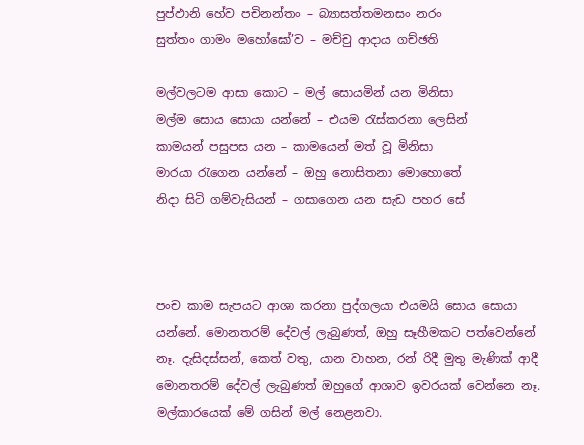පුප්ඵානි හේව පචිනන්තං – බ්‍යාසත්තමනසං නරං
සුත්තං ගාමං මහෝඝෝ’ව – මච්චු ආදාය ගච්ඡති

මල්වලටම ආසා කොට – මල් සොයමින් යන මිනිසා
මල්ම සොය සොයා යන්නේ – එයම රැස්කරනා ලෙසින්
කාමයන් පසුපස යන – කාමයෙන් මත් වූ මිනිසා
මාරයා රැගෙන යන්නේ – ඔහු නොසිතනා මොහොතේ
නිදා සිටි ගම්වැසියන් – ගසාගෙන යන සැඩ පහර සේ



පංච කාම සැපයට ආශා කරනා පුද්ගලයා එයමයි සොය සොයා යන්නේ. මොනතරම් දේවල් ලැබුණත්, ඔහු සෑහීමකට පත්වෙන්නේ නෑ. දැසිදස්සන්, කෙත් වතු, යාන වාහන, රන් රිදී මුතු මැණික් ආදී මොනතරම් දේවල් ලැබුණත් ඔහුගේ ආශාව ඉවරයක් වෙන්නෙ නෑ. මල්කාරයෙක් මේ ගසින් මල් නෙළනවා.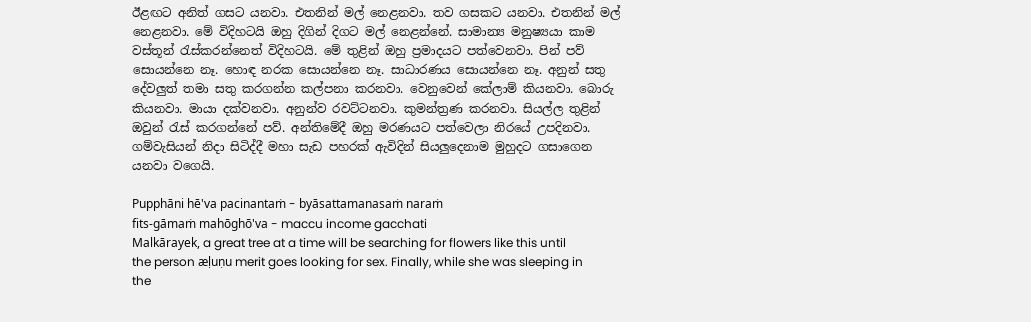ඊළඟට අනිත් ගසට යනවා. එතනින් මල් නෙළනවා. තව ගසකට යනවා. එතනින් මල් නෙළනවා. මේ විදිහටයි ඔහු දිගින් දිගට මල් නෙළන්නේ. සාමාන්‍ය මනුෂ්‍යයා කාම වස්තූන් රැස්කරන්නෙත් විදිහටයි. මේ තුළින් ඔහු ප්‍රමාදයට පත්වෙනවා. පින් පව් සොයන්නෙ නෑ. හොඳ නරක සොයන්නෙ නෑ. සාධාරණය සොයන්නෙ නෑ. අනුන් සතු දේවලුත් තමා සතු කරගන්න කල්පනා කරනවා. වෙනුවෙන් කේලාම් කියනවා. බොරු කියනවා. මායා දක්වනවා. අනුන්ව රවට්ටනවා. කුමන්ත්‍රණ කරනවා. සියල්ල තුළින් ඔවුන් රැස් කරගන්නේ පව්. අන්තිමේදී ඔහු මරණයට පත්වෙලා නිරයේ උපදිනවා. ගම්වැසියන් නිදා සිටිද්දී මහා සැඩ පහරක් ඇවිදින් සියලුදෙනාම මුහුදට ගසාගෙන යනවා වගෙයි.

Pupphāni hē'va pacinantaṁ - byāsattamanasaṁ naraṁ
fits-gāmaṁ mahōghō'va - maccu income gacchati
Malkārayek, a great tree at a time will be searching for flowers like this until the person æḷuṇu merit goes looking for sex. Finally, while she was sleeping in the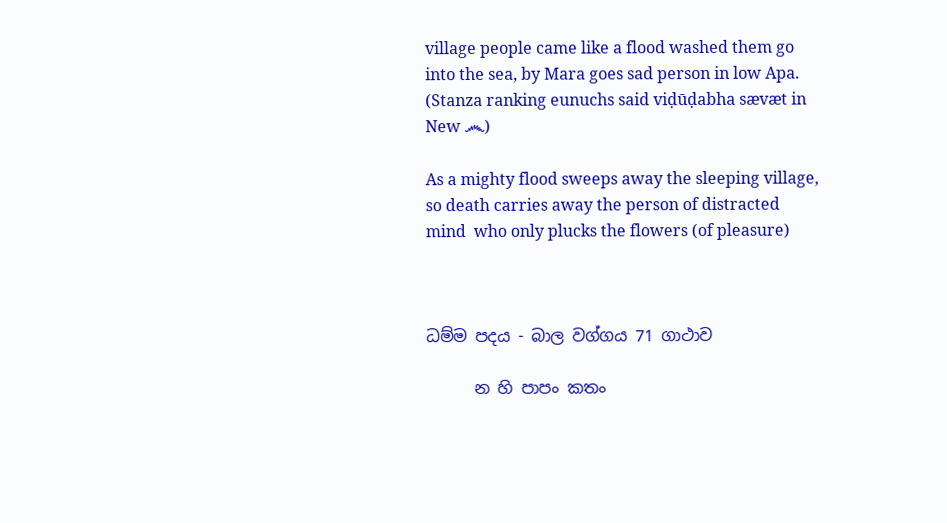village people came like a flood washed them go into the sea, by Mara goes sad person in low Apa.
(Stanza ranking eunuchs said viḍūḍabha sævæt in New ෴)

As a mighty flood sweeps away the sleeping village, so death carries away the person of distracted mind  who only plucks the flowers (of pleasure)



ධම්ම පදය - බාල වග්ගය 71 ගාථාව

      න හි පාපං කතං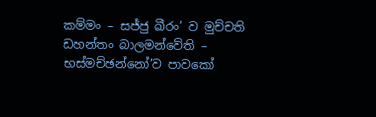කම්මං – සජ්ජු ඛීරං’ ව මුච්චති ඩහන්තං බාලමන්වේති – භස්මච්ඡන්නෝ’ව පාවකෝ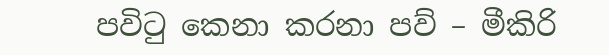පවිටු කෙනා කරනා පව් – මීකිරි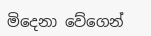මිදෙනා වේගෙන්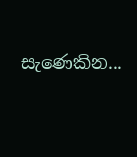සැණෙකින...